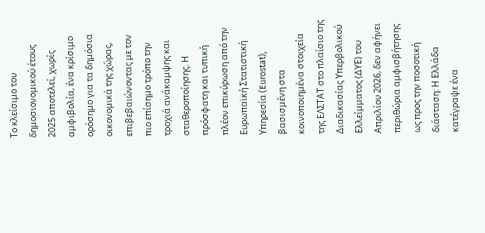Το κλείσιμο του δημοσιονομικού έτους 2025 αποτελεί, χωρίς αμφιβολία, ένα κρίσιμο ορόσημο για τα δημόσια οικονομικά της χώρας, επιβεβαιώνοντας με τον πιο επίσημο τρόπο την τροχιά ανάκαμψης και σταθεροποίησης. Η πρόσφατη και τυπική πλέον επικύρωση από την Ευρωπαϊκή Στατιστική Υπηρεσία (Eurostat), βασισμένη στα κοινοποιημένα στοιχεία της ΕΛΣΤΑΤ στο πλαίσιο της Διαδικασίας Υπερβολικού Ελλείμματος (ΔΥΕ) του Απριλίου 2026, δεν αφήνει περιθώρια αμφισβήτησης ως προς την ποσοτική διάσταση: Η Ελλάδα κατέγραψε ένα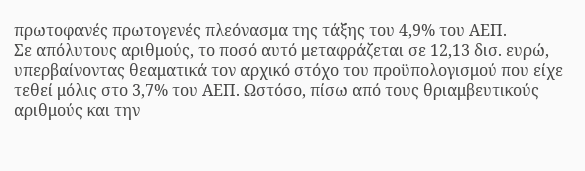πρωτοφανές πρωτογενές πλεόνασμα της τάξης του 4,9% του ΑΕΠ.
Σε απόλυτους αριθμούς, το ποσό αυτό μεταφράζεται σε 12,13 δισ. ευρώ, υπερβαίνοντας θεαματικά τον αρχικό στόχο του προϋπολογισμού που είχε τεθεί μόλις στο 3,7% του ΑΕΠ. Ωστόσο, πίσω από τους θριαμβευτικούς αριθμούς και την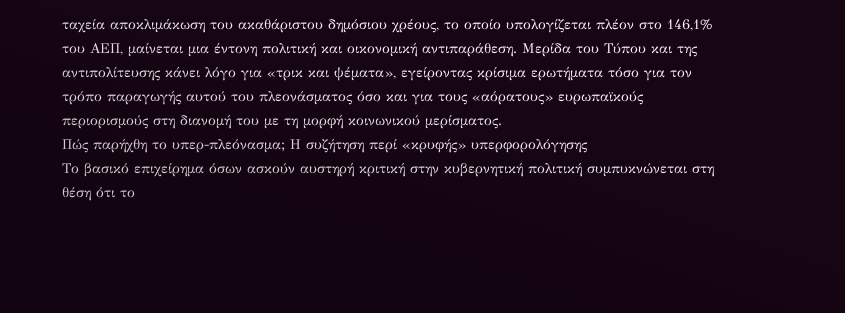ταχεία αποκλιμάκωση του ακαθάριστου δημόσιου χρέους, το οποίο υπολογίζεται πλέον στο 146,1% του ΑΕΠ, μαίνεται μια έντονη πολιτική και οικονομική αντιπαράθεση. Μερίδα του Τύπου και της αντιπολίτευσης κάνει λόγο για «τρικ και ψέματα», εγείροντας κρίσιμα ερωτήματα τόσο για τον τρόπο παραγωγής αυτού του πλεονάσματος όσο και για τους «αόρατους» ευρωπαϊκούς περιορισμούς στη διανομή του με τη μορφή κοινωνικού μερίσματος.
Πώς παρήχθη το υπερ-πλεόνασμα; Η συζήτηση περί «κρυφής» υπερφορολόγησης
Το βασικό επιχείρημα όσων ασκούν αυστηρή κριτική στην κυβερνητική πολιτική συμπυκνώνεται στη θέση ότι το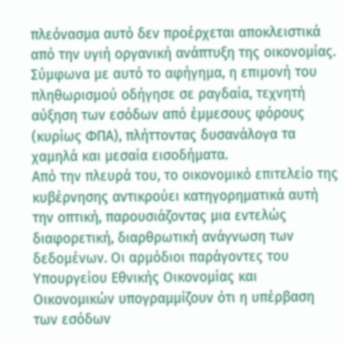πλεόνασμα αυτό δεν προέρχεται αποκλειστικά από την υγιή οργανική ανάπτυξη της οικονομίας. Σύμφωνα με αυτό το αφήγημα, η επιμονή του πληθωρισμού οδήγησε σε ραγδαία, τεχνητή αύξηση των εσόδων από έμμεσους φόρους (κυρίως ΦΠΑ), πλήττοντας δυσανάλογα τα χαμηλά και μεσαία εισοδήματα.
Από την πλευρά του, το οικονομικό επιτελείο της κυβέρνησης αντικρούει κατηγορηματικά αυτή την οπτική, παρουσιάζοντας μια εντελώς διαφορετική, διαρθρωτική ανάγνωση των δεδομένων. Οι αρμόδιοι παράγοντες του Υπουργείου Εθνικής Οικονομίας και Οικονομικών υπογραμμίζουν ότι η υπέρβαση των εσόδων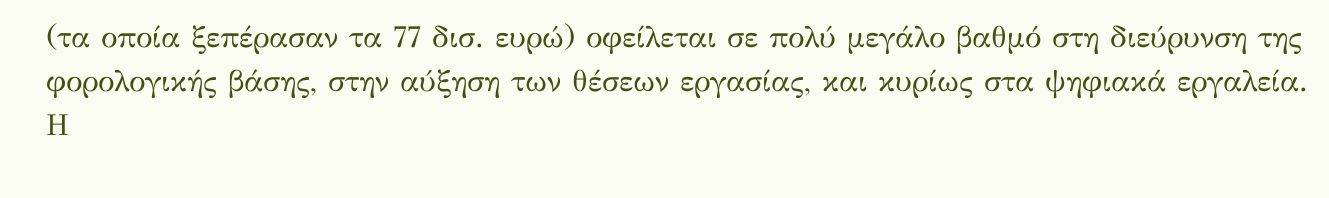(τα οποία ξεπέρασαν τα 77 δισ. ευρώ) οφείλεται σε πολύ μεγάλο βαθμό στη διεύρυνση της φορολογικής βάσης, στην αύξηση των θέσεων εργασίας, και κυρίως στα ψηφιακά εργαλεία. Η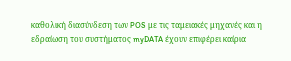καθολική διασύνδεση των POS με τις ταμειακές μηχανές και η εδραίωση του συστήματος myDATA έχουν επιφέρει καίρια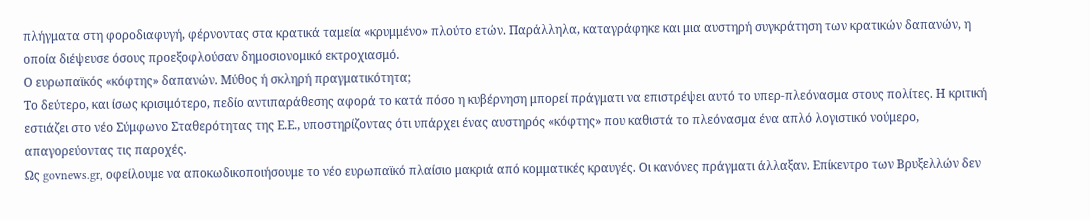πλήγματα στη φοροδιαφυγή, φέρνοντας στα κρατικά ταμεία «κρυμμένο» πλούτο ετών. Παράλληλα, καταγράφηκε και μια αυστηρή συγκράτηση των κρατικών δαπανών, η οποία διέψευσε όσους προεξοφλούσαν δημοσιονομικό εκτροχιασμό.
Ο ευρωπαϊκός «κόφτης» δαπανών. Μύθος ή σκληρή πραγματικότητα;
Το δεύτερο, και ίσως κρισιμότερο, πεδίο αντιπαράθεσης αφορά το κατά πόσο η κυβέρνηση μπορεί πράγματι να επιστρέψει αυτό το υπερ-πλεόνασμα στους πολίτες. Η κριτική εστιάζει στο νέο Σύμφωνο Σταθερότητας της Ε.Ε., υποστηρίζοντας ότι υπάρχει ένας αυστηρός «κόφτης» που καθιστά το πλεόνασμα ένα απλό λογιστικό νούμερο, απαγορεύοντας τις παροχές.
Ως govnews.gr, οφείλουμε να αποκωδικοποιήσουμε το νέο ευρωπαϊκό πλαίσιο μακριά από κομματικές κραυγές. Οι κανόνες πράγματι άλλαξαν. Επίκεντρο των Βρυξελλών δεν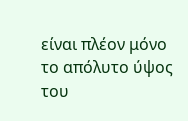είναι πλέον μόνο το απόλυτο ύψος του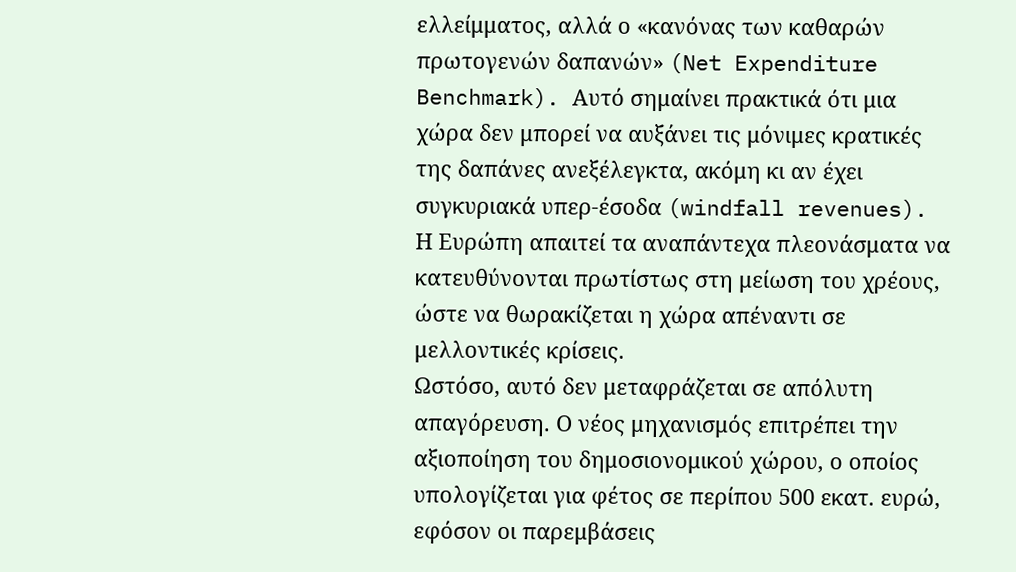ελλείμματος, αλλά ο «κανόνας των καθαρών πρωτογενών δαπανών» (Net Expenditure Benchmark). Αυτό σημαίνει πρακτικά ότι μια χώρα δεν μπορεί να αυξάνει τις μόνιμες κρατικές της δαπάνες ανεξέλεγκτα, ακόμη κι αν έχει συγκυριακά υπερ-έσοδα (windfall revenues). Η Ευρώπη απαιτεί τα αναπάντεχα πλεονάσματα να κατευθύνονται πρωτίστως στη μείωση του χρέους, ώστε να θωρακίζεται η χώρα απέναντι σε μελλοντικές κρίσεις.
Ωστόσο, αυτό δεν μεταφράζεται σε απόλυτη απαγόρευση. Ο νέος μηχανισμός επιτρέπει την αξιοποίηση του δημοσιονομικού χώρου, ο οποίος υπολογίζεται για φέτος σε περίπου 500 εκατ. ευρώ, εφόσον οι παρεμβάσεις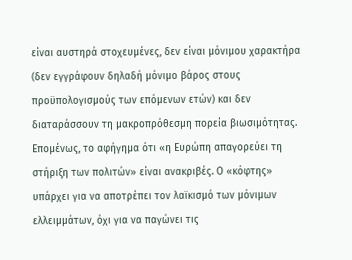είναι αυστηρά στοχευμένες, δεν είναι μόνιμου χαρακτήρα (δεν εγγράφουν δηλαδή μόνιμο βάρος στους προϋπολογισμούς των επόμενων ετών) και δεν διαταράσσουν τη μακροπρόθεσμη πορεία βιωσιμότητας. Επομένως, το αφήγημα ότι «η Ευρώπη απαγορεύει τη στήριξη των πολιτών» είναι ανακριβές. Ο «κόφτης» υπάρχει για να αποτρέπει τον λαϊκισμό των μόνιμων ελλειμμάτων, όχι για να παγώνει τις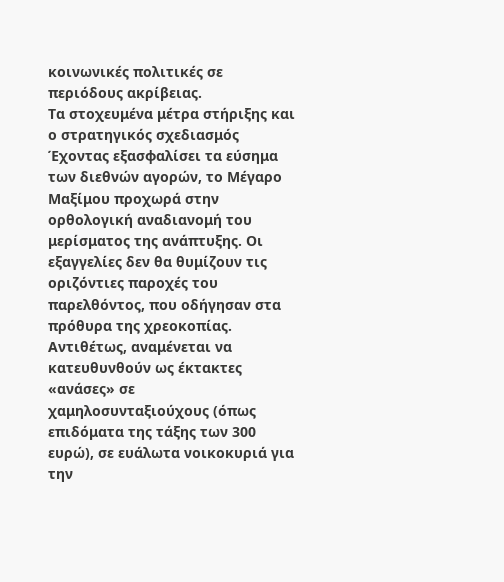κοινωνικές πολιτικές σε περιόδους ακρίβειας.
Τα στοχευμένα μέτρα στήριξης και ο στρατηγικός σχεδιασμός
Έχοντας εξασφαλίσει τα εύσημα των διεθνών αγορών, το Μέγαρο Μαξίμου προχωρά στην ορθολογική αναδιανομή του μερίσματος της ανάπτυξης. Οι εξαγγελίες δεν θα θυμίζουν τις οριζόντιες παροχές του παρελθόντος, που οδήγησαν στα πρόθυρα της χρεοκοπίας. Αντιθέτως, αναμένεται να κατευθυνθούν ως έκτακτες «ανάσες» σε χαμηλοσυνταξιούχους (όπως επιδόματα της τάξης των 300 ευρώ), σε ευάλωτα νοικοκυριά για την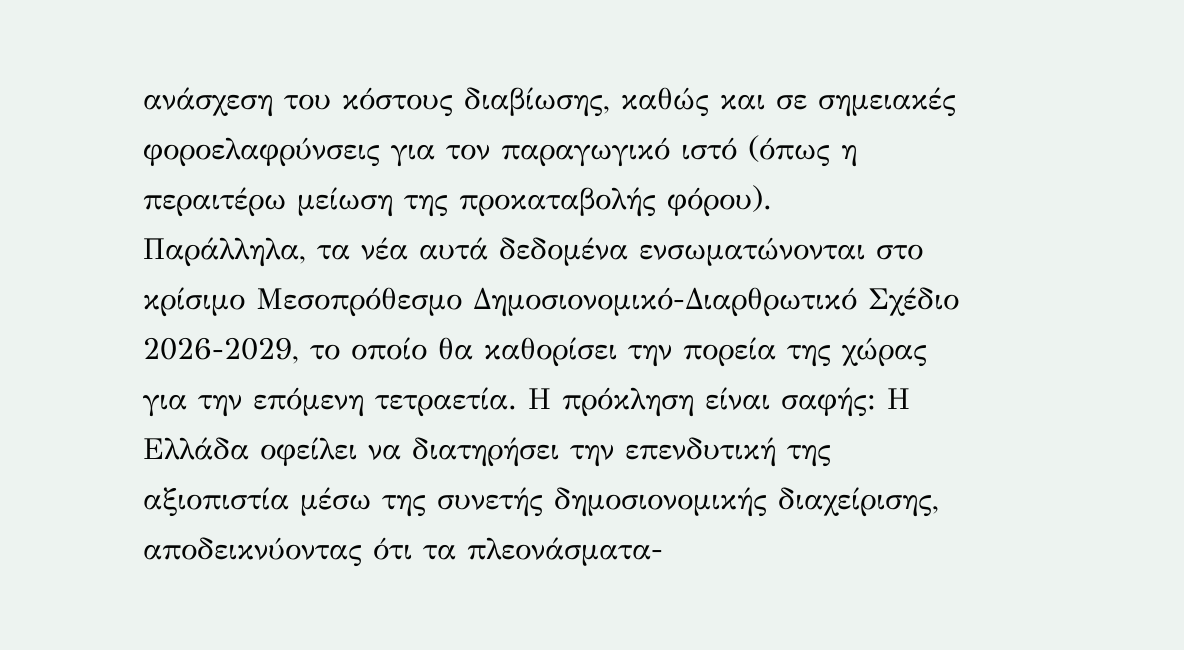ανάσχεση του κόστους διαβίωσης, καθώς και σε σημειακές φοροελαφρύνσεις για τον παραγωγικό ιστό (όπως η περαιτέρω μείωση της προκαταβολής φόρου).
Παράλληλα, τα νέα αυτά δεδομένα ενσωματώνονται στο κρίσιμο Μεσοπρόθεσμο Δημοσιονομικό-Διαρθρωτικό Σχέδιο 2026-2029, το οποίο θα καθορίσει την πορεία της χώρας για την επόμενη τετραετία. Η πρόκληση είναι σαφής: Η Ελλάδα οφείλει να διατηρήσει την επενδυτική της αξιοπιστία μέσω της συνετής δημοσιονομικής διαχείρισης, αποδεικνύοντας ότι τα πλεονάσματα-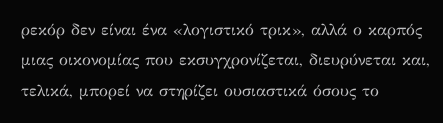ρεκόρ δεν είναι ένα «λογιστικό τρικ», αλλά ο καρπός μιας οικονομίας που εκσυγχρονίζεται, διευρύνεται και, τελικά, μπορεί να στηρίζει ουσιαστικά όσους το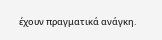έχουν πραγματικά ανάγκη.